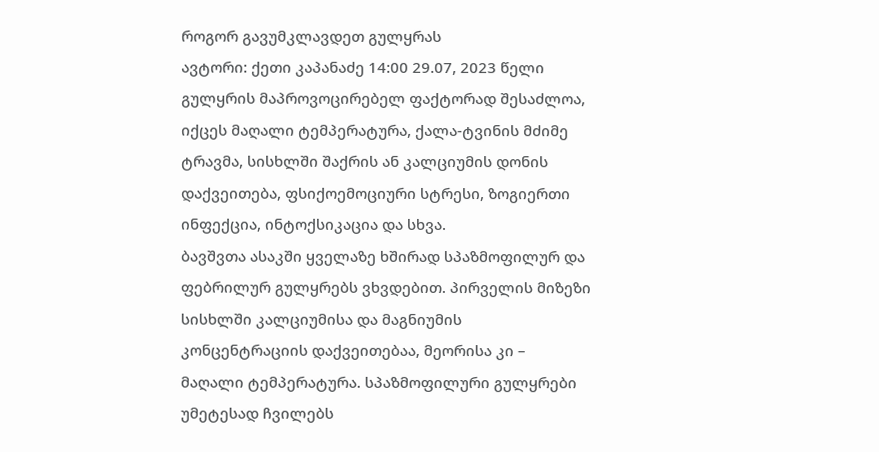როგორ გავუმკლავდეთ გულყრას
ავტორი: ქეთი კაპანაძე 14:00 29.07, 2023 წელი
გულყრის მაპროვოცირებელ ფაქტორად შესაძლოა, იქცეს მაღალი ტემპერატურა, ქალა-ტვინის მძიმე ტრავმა, სისხლში შაქრის ან კალციუმის დონის დაქვეითება, ფსიქოემოციური სტრესი, ზოგიერთი ინფექცია, ინტოქსიკაცია და სხვა.
ბავშვთა ასაკში ყველაზე ხშირად სპაზმოფილურ და ფებრილურ გულყრებს ვხვდებით. პირველის მიზეზი სისხლში კალციუმისა და მაგნიუმის კონცენტრაციის დაქვეითებაა, მეორისა კი – მაღალი ტემპერატურა. სპაზმოფილური გულყრები უმეტესად ჩვილებს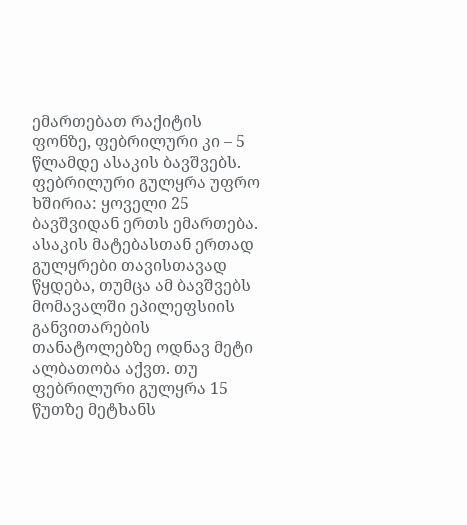ემართებათ რაქიტის ფონზე, ფებრილური კი – 5 წლამდე ასაკის ბავშვებს. ფებრილური გულყრა უფრო ხშირია: ყოველი 25 ბავშვიდან ერთს ემართება. ასაკის მატებასთან ერთად გულყრები თავისთავად წყდება, თუმცა ამ ბავშვებს მომავალში ეპილეფსიის განვითარების თანატოლებზე ოდნავ მეტი ალბათობა აქვთ. თუ ფებრილური გულყრა 15 წუთზე მეტხანს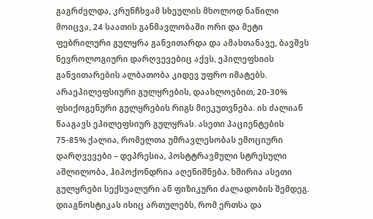გაგრძელდა, კრუნჩხვამ სხეულის მხოლოდ ნაწილი მოიცვა, 24 საათის განმავლობაში ორი და მეტი ფებრილური გულყრა განვითარდა და ამასთანავე, ბავშვს ნევროლოგიური დარღვევებიც აქვს, ეპილეფსიის განვითარების ალბათობა კიდევ უფრო იმატებს.
არაეპილეფსიური გულყრების, დაახლოებით, 20-30% ფსიქოგენური გულყრების რიგს მიეკუთვნება. ის ძალიან წააგავს ეპილეფსიურ გულყრას. ასეთი პაციენტების 75-85% ქალია, რომელთა უმრავლესობას ემოციური დარღვევები – დეპრესია, პოსტტრავმული სტრესული აშლილობა, ჰიპოქონდრია აღენიშნება. ხშირია ასეთი გულყრები სექსუალური ან ფიზიკური ძალადობის შემდეგ. დიაგნოსტიკას ისიც ართულებს, რომ ერთსა და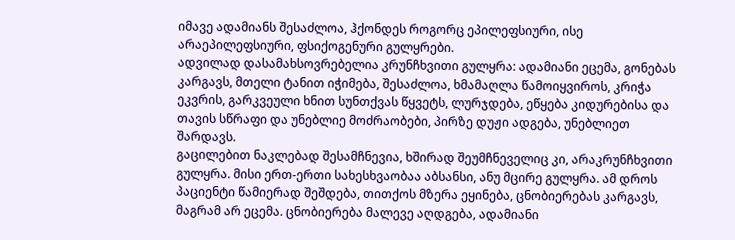იმავე ადამიანს შესაძლოა, ჰქონდეს როგორც ეპილეფსიური, ისე არაეპილეფსიური, ფსიქოგენური გულყრები.
ადვილად დასამახსოვრებელია კრუნჩხვითი გულყრა: ადამიანი ეცემა, გონებას კარგავს, მთელი ტანით იჭიმება, შესაძლოა, ხმამაღლა წამოიყვიროს, კრიჭა ეკვრის, გარკვეული ხნით სუნთქვას წყვეტს, ლურჯდება, ეწყება კიდურებისა და თავის სწრაფი და უნებლიე მოძრაობები, პირზე დუჟი ადგება, უნებლიეთ შარდავს.
გაცილებით ნაკლებად შესამჩნევია, ხშირად შეუმჩნეველიც კი, არაკრუნჩხვითი გულყრა. მისი ერთ-ერთი სახესხვაობაა აბსანსი, ანუ მცირე გულყრა. ამ დროს პაციენტი წამიერად შეშდება, თითქოს მზერა ეყინება, ცნობიერებას კარგავს, მაგრამ არ ეცემა. ცნობიერება მალევე აღდგება, ადამიანი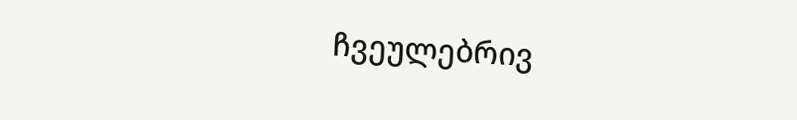ჩვეულებრივ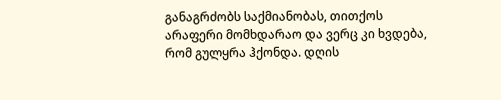განაგრძობს საქმიანობას, თითქოს არაფერი მომხდარაო და ვერც კი ხვდება, რომ გულყრა ჰქონდა. დღის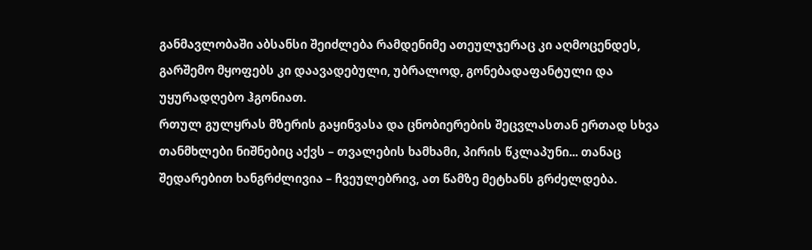განმავლობაში აბსანსი შეიძლება რამდენიმე ათეულჯერაც კი აღმოცენდეს, გარშემო მყოფებს კი დაავადებული, უბრალოდ, გონებადაფანტული და უყურადღებო ჰგონიათ.
რთულ გულყრას მზერის გაყინვასა და ცნობიერების შეცვლასთან ერთად სხვა თანმხლები ნიშნებიც აქვს – თვალების ხამხამი, პირის წკლაპუნი... თანაც შედარებით ხანგრძლივია – ჩვეულებრივ, ათ წამზე მეტხანს გრძელდება.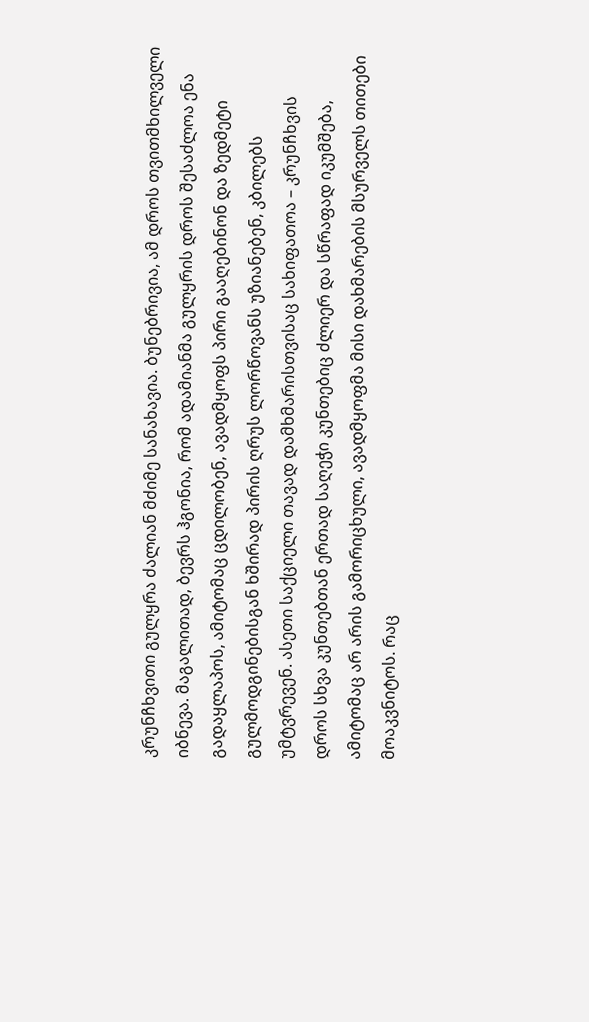კრუნჩხვითი გულყრა ძალიან მძიმე სანახავია. ბუნებრივია, ამ დროს თვითმხილველი იბნევა. მაგალითად, ბევრს ჰგონია, რომ ადამიანმა გულყრის დროს შესაძლოა ენა გადაყლაპოს, ამიტომაც ცდილობენ, ავადმყოფს პირი გააღებინონ და ზედმეტი გულმოდგინებისგან ხშირად პირის ღრუს ლორწოვანს უზიანებენ, კბილებს უმტვრევენ. ასეთი საქციელი თავად დამხმარისთვისაც სახიფათოა – კრუნჩხვის დროს სხვა კუნთებთან ერთად საღეჭი კუნთებიც ძლიერ და სწრაფად იკუმშება, ამიტომაც არ არის გამორიცხული, ავადმყოფმა მისი დახმარების მსურველს თითები მოაკვნიტოს. რაც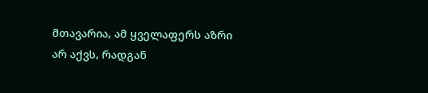მთავარია, ამ ყველაფერს აზრი არ აქვს, რადგან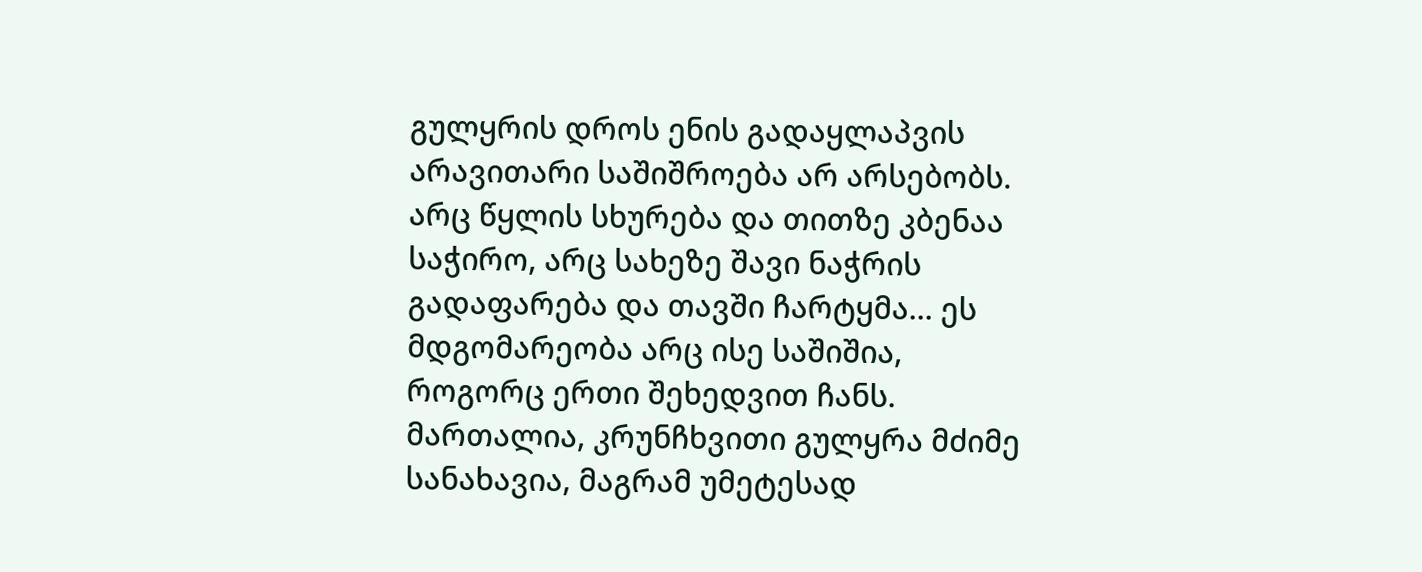გულყრის დროს ენის გადაყლაპვის არავითარი საშიშროება არ არსებობს. არც წყლის სხურება და თითზე კბენაა საჭირო, არც სახეზე შავი ნაჭრის გადაფარება და თავში ჩარტყმა... ეს მდგომარეობა არც ისე საშიშია, როგორც ერთი შეხედვით ჩანს. მართალია, კრუნჩხვითი გულყრა მძიმე სანახავია, მაგრამ უმეტესად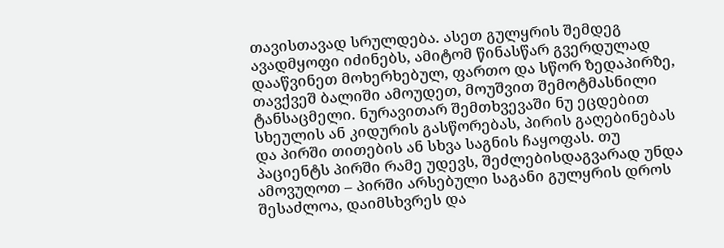თავისთავად სრულდება. ასეთ გულყრის შემდეგ ავადმყოფი იძინებს, ამიტომ წინასწარ გვერდულად დააწვინეთ მოხერხებულ, ფართო და სწორ ზედაპირზე, თავქვეშ ბალიში ამოუდეთ, მოუშვით შემოტმასნილი ტანსაცმელი. ნურავითარ შემთხვევაში ნუ ეცდებით სხეულის ან კიდურის გასწორებას, პირის გაღებინებას და პირში თითების ან სხვა საგნის ჩაყოფას. თუ პაციენტს პირში რამე უდევს, შეძლებისდაგვარად უნდა ამოვუღოთ – პირში არსებული საგანი გულყრის დროს შესაძლოა, დაიმსხვრეს და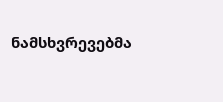ნამსხვრევებმა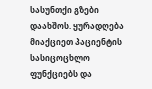სასუნთქი გზები დაახშოს. ყურადღება მიაქციეთ პაციენტის სასიცოცხლო ფუნქციებს და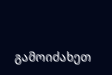გამოიძახეთ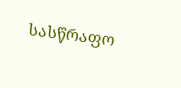სასწრაფო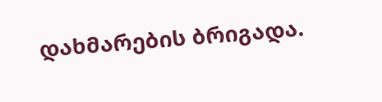დახმარების ბრიგადა.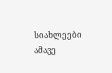სიახლეები ამავე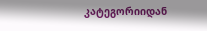კატეგორიიდან